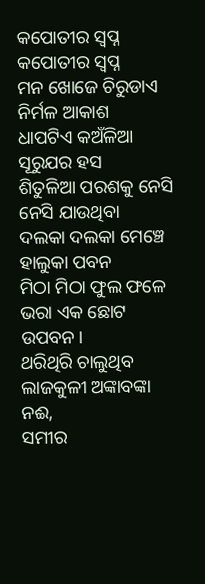କପୋତୀର ସ୍ଵପ୍ନ
କପୋତୀର ସ୍ଵପ୍ନ
ମନ ଖୋଜେ ଚିରୁଡାଏ ନିର୍ମଳ ଆକାଶ
ଧାପଟିଏ କଅଁଳିଆ ସୂରୁଯର ହସ
ଶିତୁଳିଆ ପରଶକୁ ନେସି ନେସି ଯାଉଥିବା
ଦଲକା ଦଲକା ମେଞ୍ଚେ ହାଲୁକା ପବନ
ମିଠା ମିଠା ଫୁଲ ଫଳେ ଭରା ଏକ ଛୋଟ ଉପବନ।
ଥରିଥିରି ଚାଲୁଥିବ ଲାଜକୁଳୀ ଅଙ୍କାବଙ୍କା ନଈ,
ସମୀର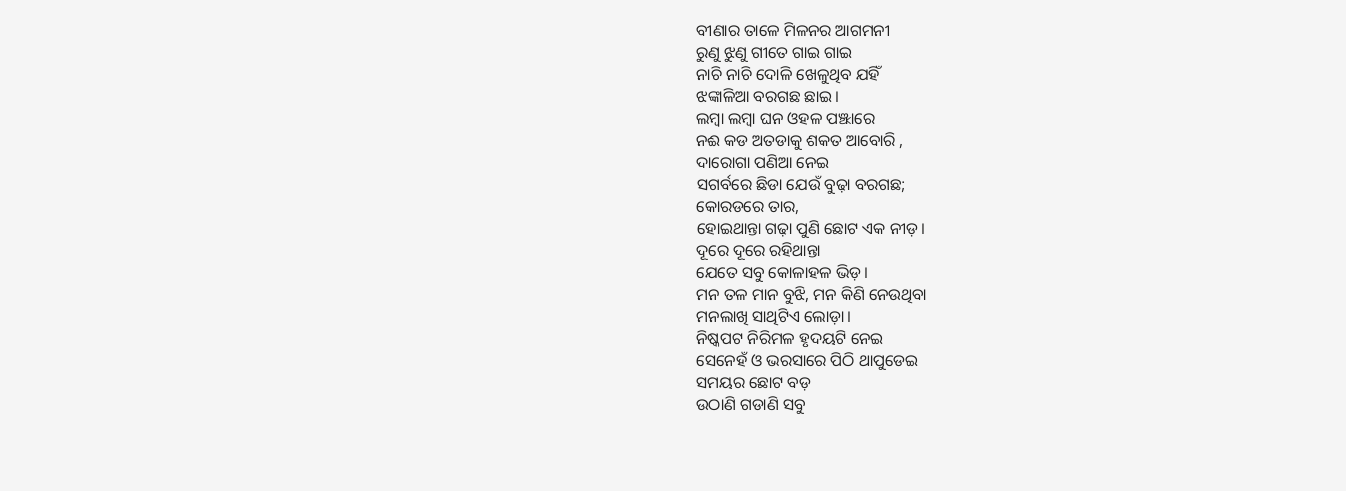ବୀଣାର ତାଳେ ମିଳନର ଆଗମନୀ
ରୁଣୁ ଝୁଣୁ ଗୀତେ ଗାଇ ଗାଇ
ନାଚି ନାଚି ଦୋଳି ଖେଳୁଥିବ ଯହିଁ
ଝଙ୍କାଳିଆ ବରଗଛ ଛାଇ।
ଲମ୍ବା ଲମ୍ବା ଘନ ଓହଳ ପଞ୍ଝାରେ
ନଈ କଡ ଅତଡାକୁ ଶକତ ଆବୋରି ,
ଦାରୋଗା ପଣିଆ ନେଇ
ସଗର୍ବରେ ଛିଡା ଯେଉଁ ବୁଢ଼ା ବରଗଛ;
କୋରଡରେ ତାର,
ହୋଇଥାନ୍ତା ଗଢ଼ା ପୁଣି ଛୋଟ ଏକ ନୀଡ଼।
ଦୂରେ ଦୂରେ ରହିଥାନ୍ତା
ଯେତେ ସବୁ କୋଳାହଳ ଭିଡ଼।
ମନ ତଳ ମାନ ବୁଝି, ମନ କିଣି ନେଉଥିବା
ମନଲାଖି ସାଥିଟିଏ ଲୋଡ଼ା।
ନିଷ୍କପଟ ନିରିମଳ ହୃଦୟଟି ନେଇ
ସେନେହଁ ଓ ଭରସାରେ ପିଠି ଥାପୁଡେଇ
ସମୟର ଛୋଟ ବଡ଼
ଉଠାଣି ଗଡାଣି ସବୁ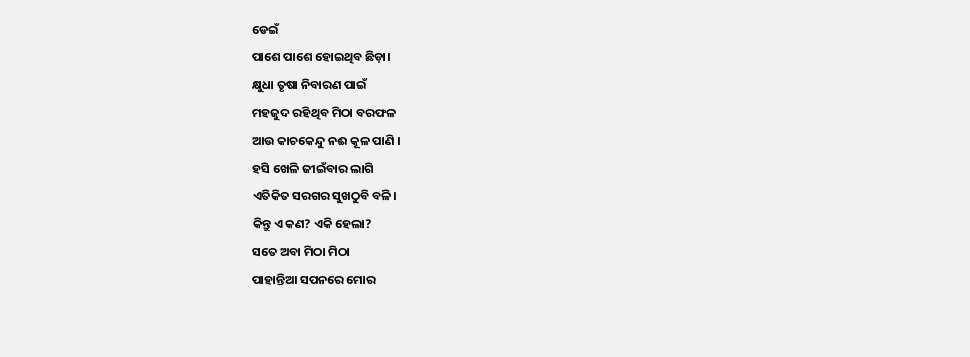ଡେଇଁ
ପାଶେ ପାଶେ ହୋଇଥିବ ଛିଡ଼ା।
କ୍ଷୁଧା ତୃଷା ନିବାରଣ ପାଇଁ
ମହଜୁଦ ରହିଥିବ ମିଠା ବରଫଳ
ଆଉ କାଚକେନ୍ଦୁ ନଈ କୂଳ ପାଣି ।
ହସି ଖେଳି ଜୀଇଁବାର ଲାଗି
ଏତିକିତ ସରଗର ସୁଖଠୁବି ବଳି।
କିନ୍ତୁ ଏ କଣ? ଏକି ହେଲା?
ସତେ ଅବା ମିଠା ମିଠା
ପାହାନ୍ତିଆ ସପନରେ ମୋର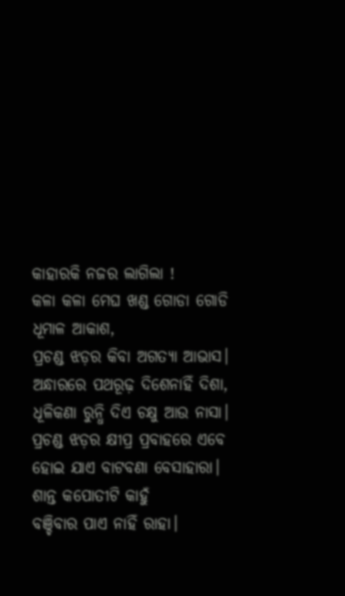କାହାରକି ନଜର ଲାଗିଲା !
କଳା କଳା ମେଘ ଖଣ୍ଡ ଗୋଡା ଗୋଡି
ଧୂମାଳ ଆକାଶ,
ପ୍ରଚଣ୍ଡ ଝଡ଼ର କିବା ଅଗତ୍ୟା ଆଭାସ।
ଅନ୍ଧାରରେ ପଥରୂଢ଼ ଦିଶେନାହିଁ ଦିଶା,
ଧୂଳିକଣା ରୁନ୍ଧି ଦିଏ ଚକ୍ଷୁ ଆଉ ନାସା।
ପ୍ରଚଣ୍ଡ ଝଡ଼ର କ୍ଷୀପ୍ର ପ୍ରବାହରେ ଏବେ
ହୋଇ ଯାଏ ବାଟବଣା ବେସାହାରା।
ଶାନ୍ତ କପୋତୀଟି କାହୁଁ
ବଞ୍ଚିବାର ପାଏ ନାହିଁ ରାହା।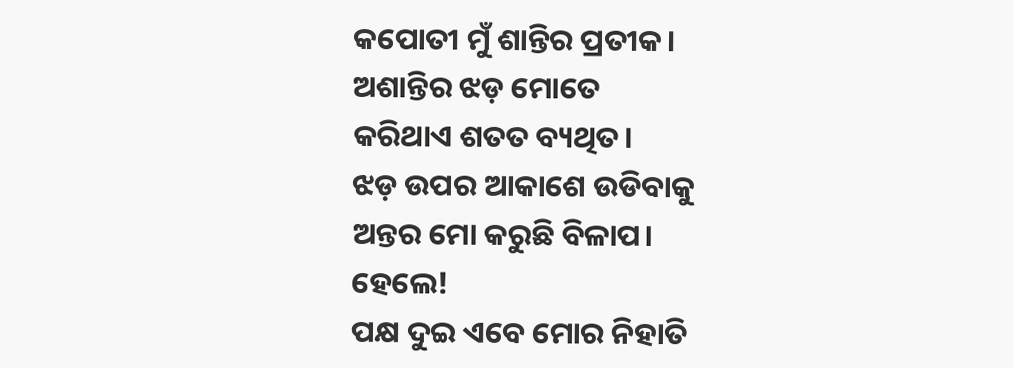କପୋତୀ ମୁଁ ଶାନ୍ତିର ପ୍ରତୀକ।
ଅଶାନ୍ତିର ଝଡ଼ ମୋତେ
କରିଥାଏ ଶତତ ବ୍ୟଥିତ।
ଝଡ଼ ଉପର ଆକାଶେ ଉଡିବାକୁ
ଅନ୍ତର ମୋ କରୁଛି ବିଳାପ।
ହେଲେ!
ପକ୍ଷ ଦୁଇ ଏବେ ମୋର ନିହାତି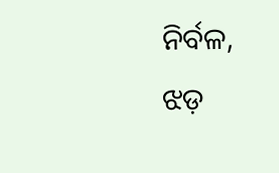ନିର୍ବଳ,
ଝଡ଼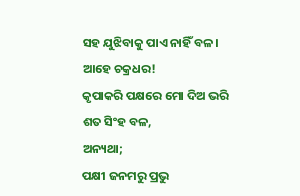ସହ ଯୁଝିବାକୁ ପାଏ ନାହିଁ ବଳ।
ଆହେ ଚକ୍ରଧର!
କୃପାକରି ପକ୍ଷରେ ମୋ ଦିଅ ଭରି
ଶତ ସିଂହ ବଳ,
ଅନ୍ୟଥା;
ପକ୍ଷୀ ଜନମରୁ ପ୍ରଭୁ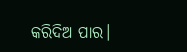କରିଦିଅ ପାର।